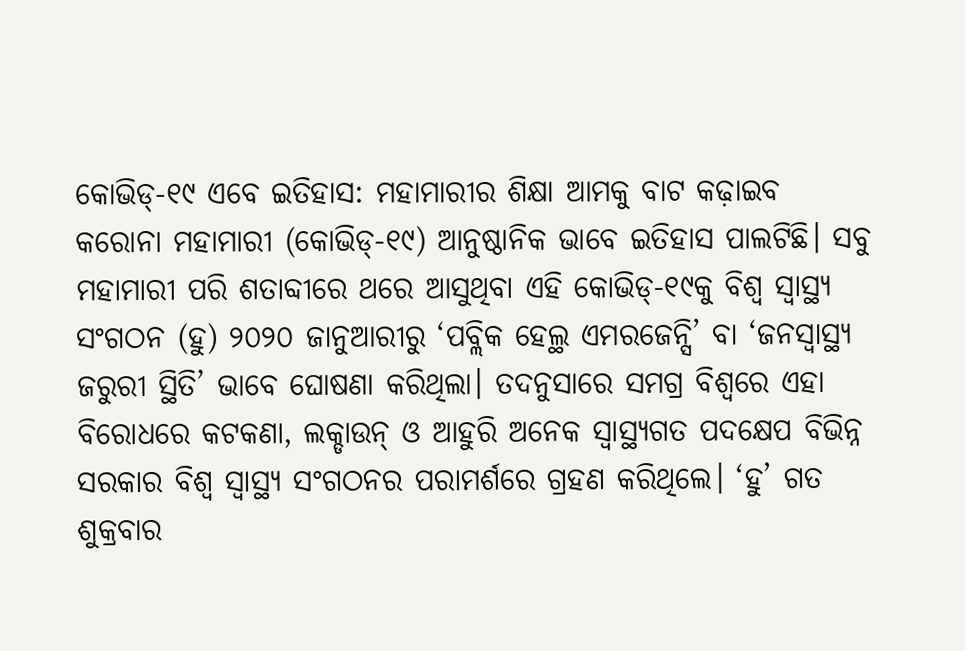କୋଭିଡ୍-୧୯ ଏବେ ଇତିହାସ: ମହାମାରୀର ଶିକ୍ଷା ଆମକୁ ବାଟ କଢ଼ାଇବ
କରୋନା ମହାମାରୀ (କୋଭିଡ୍-୧୯) ଆନୁଷ୍ଠାନିକ ଭାବେ ଇତିହାସ ପାଲଟିଛି। ସବୁ ମହାମାରୀ ପରି ଶତାବ୍ଦୀରେ ଥରେ ଆସୁଥିବା ଏହି କୋଭିଡ୍-୧୯କୁ ବିଶ୍ୱ ସ୍ୱାସ୍ଥ୍ୟ ସଂଗଠନ (ହୁ) ୨୦୨୦ ଜାନୁଆରୀରୁ ‘ପବ୍ଲିକ ହେଲ୍ଥ ଏମରଜେନ୍ସି’ ବା ‘ଜନସ୍ୱାସ୍ଥ୍ୟ ଜରୁରୀ ସ୍ଥିତି’ ଭାବେ ଘୋଷଣା କରିଥିଲା। ତଦନୁସାରେ ସମଗ୍ର ବିଶ୍ୱରେ ଏହା ବିରୋଧରେ କଟକଣା, ଲକ୍ଡାଉନ୍ ଓ ଆହୁରି ଅନେକ ସ୍ୱାସ୍ଥ୍ୟଗତ ପଦକ୍ଷେପ ବିଭିନ୍ନ ସରକାର ବିଶ୍ୱ ସ୍ୱାସ୍ଥ୍ୟ ସଂଗଠନର ପରାମର୍ଶରେ ଗ୍ରହଣ କରିଥିଲେ। ‘ହୁ’ ଗତ ଶୁକ୍ରବାର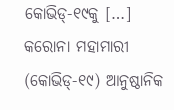କୋଭିଡ୍-୧୯କୁ […]
କରୋନା ମହାମାରୀ (କୋଭିଡ୍-୧୯) ଆନୁଷ୍ଠାନିକ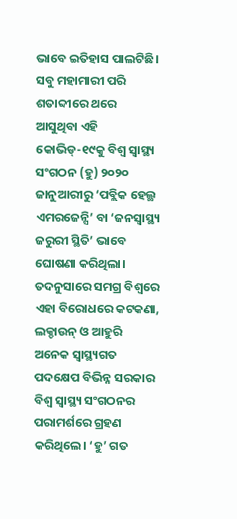ଭାବେ ଇତିହାସ ପାଲଟିଛି। ସବୁ ମହାମାରୀ ପରି ଶତାବ୍ଦୀରେ ଥରେ ଆସୁଥିବା ଏହି କୋଭିଡ୍-୧୯କୁ ବିଶ୍ୱ ସ୍ୱାସ୍ଥ୍ୟ ସଂଗଠନ (ହୁ) ୨୦୨୦ ଜାନୁଆରୀରୁ ‘ପବ୍ଲିକ ହେଲ୍ଥ ଏମରଜେନ୍ସି’ ବା ‘ଜନସ୍ୱାସ୍ଥ୍ୟ ଜରୁରୀ ସ୍ଥିତି’ ଭାବେ ଘୋଷଣା କରିଥିଲା। ତଦନୁସାରେ ସମଗ୍ର ବିଶ୍ୱରେ ଏହା ବିରୋଧରେ କଟକଣା, ଲକ୍ଡାଉନ୍ ଓ ଆହୁରି ଅନେକ ସ୍ୱାସ୍ଥ୍ୟଗତ ପଦକ୍ଷେପ ବିଭିନ୍ନ ସରକାର ବିଶ୍ୱ ସ୍ୱାସ୍ଥ୍ୟ ସଂଗଠନର ପରାମର୍ଶରେ ଗ୍ରହଣ କରିଥିଲେ। ‘ହୁ’ ଗତ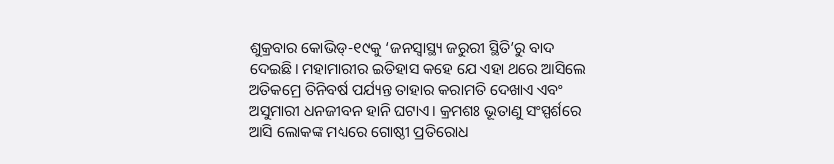ଶୁକ୍ରବାର କୋଭିଡ୍-୧୯କୁ ‘ଜନସ୍ୱାସ୍ଥ୍ୟ ଜରୁରୀ ସ୍ଥିତି’ରୁ ବାଦ ଦେଇଛି। ମହାମାରୀର ଇତିହାସ କହେ ଯେ ଏହା ଥରେ ଆସିଲେ ଅତିକମ୍ରେ ତିନିବର୍ଷ ପର୍ଯ୍ୟନ୍ତ ତାହାର କରାମତି ଦେଖାଏ ଏବଂ ଅସୁମାରୀ ଧନଜୀବନ ହାନି ଘଟାଏ। କ୍ରମଶଃ ଭୂତାଣୁ ସଂସ୍ପର୍ଶରେ ଆସି ଲୋକଙ୍କ ମଧ୍ୟରେ ଗୋଷ୍ଠୀ ପ୍ରତିରୋଧ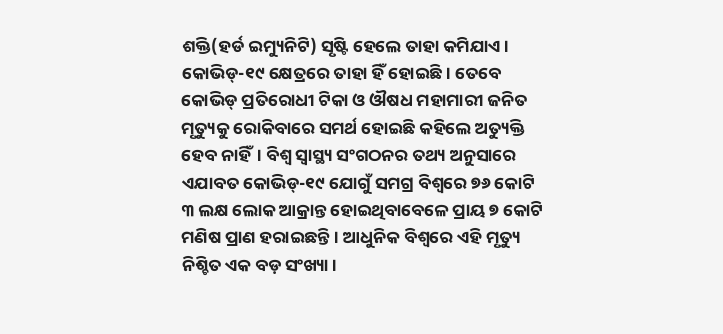ଶକ୍ତି(ହର୍ଡ ଇମ୍ୟୁନିଟି) ସୃଷ୍ଟି ହେଲେ ତାହା କମିଯାଏ। କୋଭିଡ୍-୧୯ କ୍ଷେତ୍ରରେ ତାହା ହିଁ ହୋଇଛି। ତେବେ କୋଭିଡ୍ ପ୍ରତିରୋଧୀ ଟିକା ଓ ଔଷଧ ମହାମାରୀ ଜନିତ ମୃତ୍ୟୁକୁ ରୋକିବାରେ ସମର୍ଥ ହୋଇଛି କହିଲେ ଅତ୍ୟୁକ୍ତି ହେବ ନାହିଁ। ବିଶ୍ୱ ସ୍ୱାସ୍ଥ୍ୟ ସଂଗଠନର ତଥ୍ୟ ଅନୁସାରେ ଏଯାବତ କୋଭିଡ୍-୧୯ ଯୋଗୁଁ ସମଗ୍ର ବିଶ୍ୱରେ ୭୬ କୋଟି ୩ ଲକ୍ଷ ଲୋକ ଆକ୍ରାନ୍ତ ହୋଇଥିବାବେଳେ ପ୍ରାୟ ୭ କୋଟି ମଣିଷ ପ୍ରାଣ ହରାଇଛନ୍ତି। ଆଧୁନିକ ବିଶ୍ୱରେ ଏହି ମୃତ୍ୟୁ ନିଶ୍ଚିତ ଏକ ବଡ଼ ସଂଖ୍ୟା।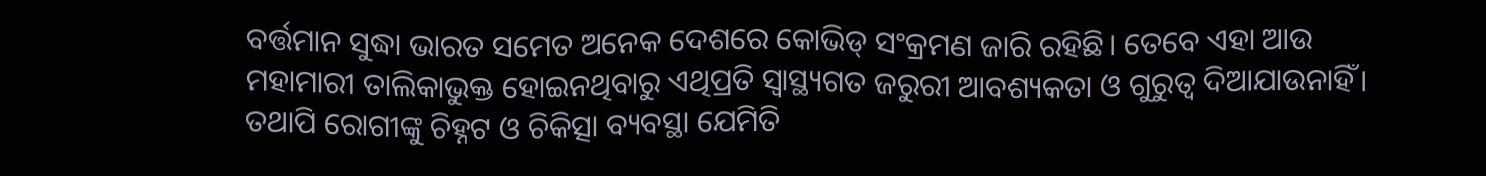ବର୍ତ୍ତମାନ ସୁଦ୍ଧା ଭାରତ ସମେତ ଅନେକ ଦେଶରେ କୋଭିଡ୍ ସଂକ୍ରମଣ ଜାରି ରହିଛି। ତେବେ ଏହା ଆଉ ମହାମାରୀ ତାଲିକାଭୁକ୍ତ ହୋଇନଥିବାରୁ ଏଥିପ୍ରତି ସ୍ୱାସ୍ଥ୍ୟଗତ ଜରୁରୀ ଆବଶ୍ୟକତା ଓ ଗୁରୁତ୍ୱ ଦିଆଯାଉନାହିଁ। ତଥାପି ରୋଗୀଙ୍କୁ ଚିହ୍ନଟ ଓ ଚିକିତ୍ସା ବ୍ୟବସ୍ଥା ଯେମିତି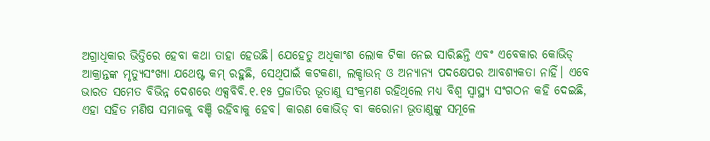ଅଗ୍ରାଧିକାର ଭିତ୍ତିରେ ହେବା କଥା ତାହା ହେଉଛି। ଯେହେତୁ ଅଧିକାଂଶ ଲୋକ ଟିକା ନେଇ ସାରିଛନ୍ତି ଏବଂ ଏବେକାର କୋଭିଡ୍ ଆକ୍ରାନ୍ତଙ୍କ ମୃତ୍ୟୁସଂଖ୍ୟା ଯଥେଷ୍ଟ କମ୍ ରହୁଛି, ସେଥିପାଇଁ କଟକଣା, ଲକ୍ଡାଉନ୍ ଓ ଅନ୍ୟାନ୍ୟ ପଦକ୍ଷେପର ଆବଶ୍ୟକତା ନାହିଁ। ଏବେ ଭାରତ ସମେତ ବିଭିନ୍ନ ଦେଶରେ ଏକ୍ସବିବି.୧.୧୫ ପ୍ରଜାତିର ଭୂତାଣୁ ସଂକ୍ରମଣ ରହିଥିଲେ ମଧ୍ୟ ବିଶ୍ୱ ସ୍ୱାସ୍ଥ୍ୟ ସଂଗଠନ କହି ଦେଇଛି, ଏହା ସହିତ ମଣିଷ ସମାଜକୁ ବଞ୍ଚି ରହିବାକୁ ହେବ। କାରଣ କୋଭିଡ୍ ବା କରୋନା ଭୂତାଣୁଙ୍କୁ ସମୂଳେ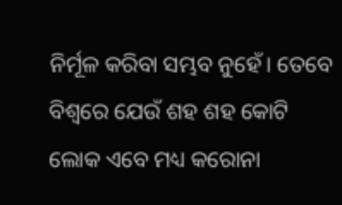ନିର୍ମୂଳ କରିବା ସମ୍ଭବ ନୁହେଁ। ତେବେ ବିଶ୍ୱରେ ଯେଉଁ ଶହ ଶହ କୋଟି ଲୋକ ଏବେ ମଧ୍ୟ କରୋନା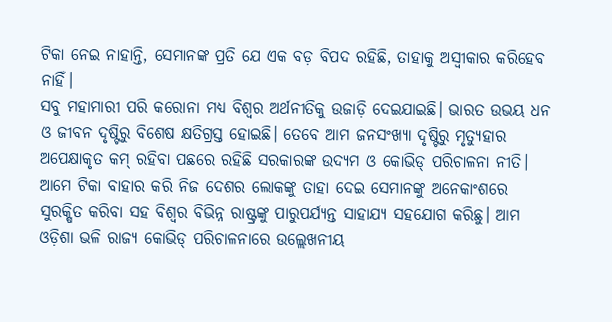ଟିକା ନେଇ ନାହାନ୍ତି, ସେମାନଙ୍କ ପ୍ରତି ଯେ ଏକ ବଡ଼ ବିପଦ ରହିଛି, ତାହାକୁ ଅସ୍ୱୀକାର କରିହେବ ନାହିଁ।
ସବୁ ମହାମାରୀ ପରି କରୋନା ମଧ୍ୟ ବିଶ୍ୱର ଅର୍ଥନୀତିକୁ ଉଜାଡ଼ି ଦେଇଯାଇଛି। ଭାରତ ଉଭୟ ଧନ ଓ ଜୀବନ ଦୃଷ୍ଟିରୁ ବିଶେଷ କ୍ଷତିଗ୍ରସ୍ତ ହୋଇଛି। ତେବେ ଆମ ଜନସଂଖ୍ୟା ଦୃଷ୍ଟିରୁ ମୃତ୍ୟୁହାର ଅପେକ୍ଷାକୃତ କମ୍ ରହିବା ପଛରେ ରହିଛି ସରକାରଙ୍କ ଉଦ୍ୟମ ଓ କୋଭିଡ୍ ପରିଚାଳନା ନୀତି। ଆମେ ଟିକା ବାହାର କରି ନିଜ ଦେଶର ଲୋକଙ୍କୁ ତାହା ଦେଇ ସେମାନଙ୍କୁ ଅନେକାଂଶରେ ସୁରକ୍ଷିତ କରିବା ସହ ବିଶ୍ୱର ବିଭିନ୍ନ ରାଷ୍ଟ୍ରଙ୍କୁ ପାରୁପର୍ଯ୍ୟନ୍ତ ସାହାଯ୍ୟ ସହଯୋଗ କରିଛୁ। ଆମ ଓଡ଼ିଶା ଭଳି ରାଜ୍ୟ କୋଭିଡ୍ ପରିଚାଳନାରେ ଉଲ୍ଲେଖନୀୟ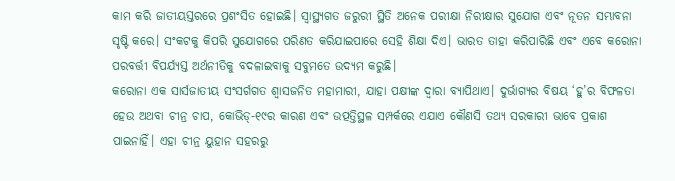କାମ କରି ଜାତୀୟସ୍ତରରେ ପ୍ରଶଂସିତ ହୋଇଛି। ସ୍ୱାସ୍ଥ୍ୟଗତ ଜରୁରୀ ସ୍ଥିତି ଅନେକ ପରୀକ୍ଷା ନିରୀକ୍ଷାର ସୁଯୋଗ ଏବଂ ନୂତନ ସମ୍ଭାବନା ସୃଷ୍ଟି କରେ। ସଂକଟକୁ କିପରି ସୁଯୋଗରେ ପରିଣତ କରିଯାଇପାରେ ସେହି ଶିକ୍ଷା ଦିଏ। ଭାରତ ତାହା କରିପାରିଛି ଏବଂ ଏବେ କରୋନା ପରବର୍ତ୍ତୀ ବିପର୍ଯ୍ୟସ୍ତ ଅର୍ଥନୀତିକୁ ବଦଳାଇବାକୁ ସବୁମତେ ଉଦ୍ୟମ କରୁଛି।
କରୋନା ଏକ ସାର୍ସଜାତୀୟ ସଂସର୍ଗଗତ ଶ୍ୱାସଜନିତ ମହାମାରୀ, ଯାହା ପକ୍ଷୀଙ୍କ ଦ୍ୱାରା ବ୍ୟାପିଥାଏ। ଦୁର୍ଭାଗ୍ୟର ବିଷୟ ‘ହୁ’ର ବିଫଳତା ହେଉ ଅଥବା ଚୀନ୍ର ଚାପ, କୋଭିଡ୍-୧୯ର କାରଣ ଏବଂ ଉତ୍ପତ୍ତିସ୍ଥଳ ସମ୍ପର୍କରେ ଏଯାଏ କୌଣସି ତଥ୍ୟ ସରକାରୀ ଭାବେ ପ୍ରକାଶ ପାଇନାହିଁ। ଏହା ଚୀନ୍ର ୟୁହାନ ସହରରୁ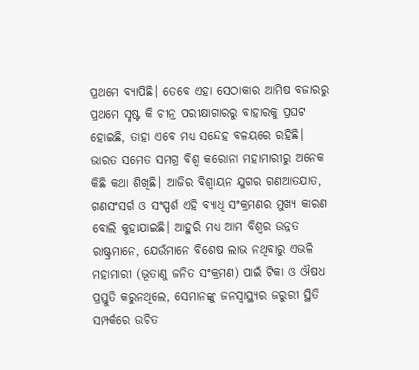ପ୍ରଥମେ ବ୍ୟାପିଛି। ତେବେ ଏହା ସେଠାକାର ଆମିଷ ବଜାରରୁ ପ୍ରଥମେ ସୃଷ୍ଟ କି ଚୀନ୍ର ପରୀକ୍ଷାଗାରରୁ ବାହାରକୁ ପ୍ରଘଟ ହୋଇଛି, ତାହା ଏବେ ମଧ୍ୟ ସନ୍ଦେହ ବଳୟରେ ରହିଛି। ଭାରତ ସମେତ ସମଗ୍ର ବିଶ୍ୱ କରୋନା ମହାମାରୀରୁ ଅନେକ କିଛି କଥା ଶିଖିଛି। ଆଜିର ବିଶ୍ୱାୟନ ଯୁଗର ଗଣଆତଯାତ, ଗଣସଂସର୍ଗ ଓ ସଂସ୍ପର୍ଶ ଏହି ବ୍ୟାଧି ସଂକ୍ରମଣର ମୁଖ୍ୟ କାରଣ ବୋଲି କୁହାଯାଇଛି। ଆହୁରି ମଧ୍ୟ ଆମ ବିଶ୍ୱର ଉନ୍ନତ ରାଷ୍ଟ୍ରମାନେ, ଯେଉଁମାନେ ବିଶେଷ ଲାଭ ନଥିବାରୁ ଏଭଳି ମହାମାରୀ (ଭୂତାଣୁ ଜନିତ ସଂକ୍ରମଣ) ପାଇଁ ଟିକା ଓ ଔଷଧ ପ୍ରସ୍ତୁତି କରୁନଥିଲେ, ସେମାନଙ୍କୁ ଜନସ୍ୱାସ୍ଥ୍ୟର ଜରୁରୀ ସ୍ଥିତି ସମ୍ପର୍କରେ ଉଚିତ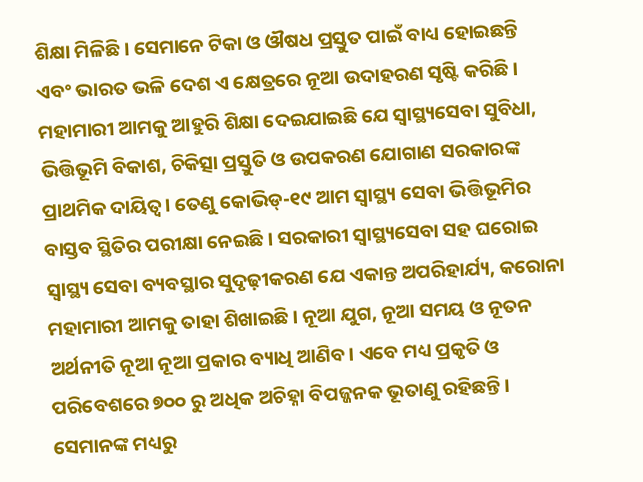ଶିକ୍ଷା ମିଳିଛି। ସେମାନେ ଟିକା ଓ ଔଷଧ ପ୍ରସ୍ତୁତ ପାଇଁ ବାଧ୍ୟ ହୋଇଛନ୍ତି ଏବଂ ଭାରତ ଭଳି ଦେଶ ଏ କ୍ଷେତ୍ରରେ ନୂଆ ଉଦାହରଣ ସୃଷ୍ଟି କରିଛି।
ମହାମାରୀ ଆମକୁ ଆହୁରି ଶିକ୍ଷା ଦେଇଯାଇଛି ଯେ ସ୍ୱାସ୍ଥ୍ୟସେବା ସୁବିଧା, ଭିତ୍ତିଭୂମି ବିକାଶ, ଚିକିତ୍ସା ପ୍ରସ୍ତୁତି ଓ ଉପକରଣ ଯୋଗାଣ ସରକାରଙ୍କ ପ୍ରାଥମିକ ଦାୟିତ୍ୱ। ତେଣୁ କୋଭିଡ୍-୧୯ ଆମ ସ୍ୱାସ୍ଥ୍ୟ ସେବା ଭିତ୍ତିଭୂମିର ବାସ୍ତବ ସ୍ଥିତିର ପରୀକ୍ଷା ନେଇଛି। ସରକାରୀ ସ୍ୱାସ୍ଥ୍ୟସେବା ସହ ଘରୋଇ ସ୍ୱାସ୍ଥ୍ୟ ସେବା ବ୍ୟବସ୍ଥାର ସୁଦୃଢ଼ୀକରଣ ଯେ ଏକାନ୍ତ ଅପରିହାର୍ଯ୍ୟ, କରୋନା ମହାମାରୀ ଆମକୁ ତାହା ଶିଖାଇଛି। ନୂଆ ଯୁଗ, ନୂଆ ସମୟ ଓ ନୂତନ ଅର୍ଥନୀତି ନୂଆ ନୂଆ ପ୍ରକାର ବ୍ୟାଧି ଆଣିବ। ଏବେ ମଧ୍ୟ ପ୍ରକୃତି ଓ ପରିବେଶରେ ୭୦୦ ରୁ ଅଧିକ ଅଚିହ୍ନା ବିପଜ୍ଜନକ ଭୂତାଣୁ ରହିଛନ୍ତି। ସେମାନଙ୍କ ମଧ୍ୟରୁ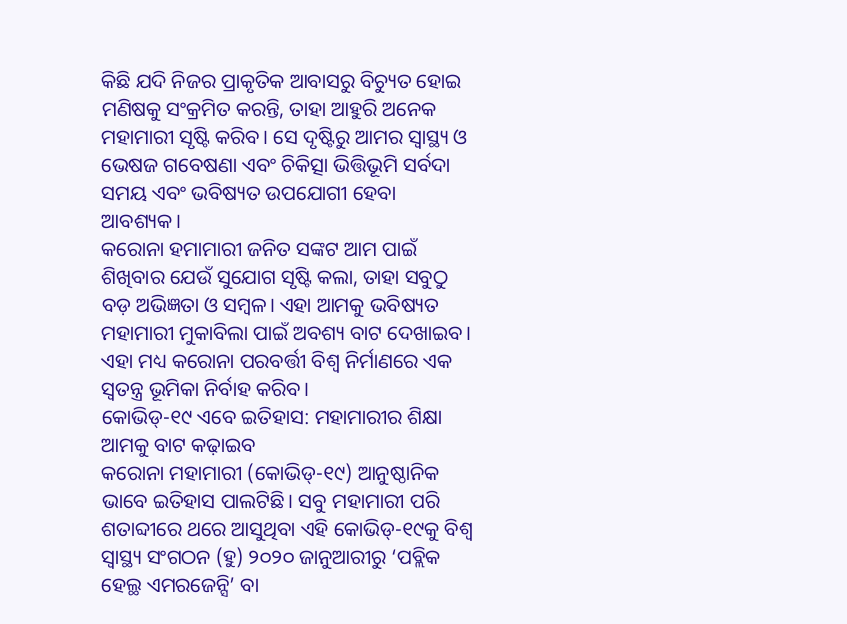କିଛି ଯଦି ନିଜର ପ୍ରାକୃତିକ ଆବାସରୁ ବିଚ୍ୟୁତ ହୋଇ ମଣିଷକୁ ସଂକ୍ରମିତ କରନ୍ତି, ତାହା ଆହୁରି ଅନେକ ମହାମାରୀ ସୃଷ୍ଟି କରିବ। ସେ ଦୃଷ୍ଟିରୁ ଆମର ସ୍ୱାସ୍ଥ୍ୟ ଓ ଭେଷଜ ଗବେଷଣା ଏବଂ ଚିକିତ୍ସା ଭିତ୍ତିଭୂମି ସର୍ବଦା ସମୟ ଏବଂ ଭବିଷ୍ୟତ ଉପଯୋଗୀ ହେବା ଆବଶ୍ୟକ।
କରୋନା ହମାମାରୀ ଜନିତ ସଙ୍କଟ ଆମ ପାଇଁ ଶିଖିବାର ଯେଉଁ ସୁଯୋଗ ସୃଷ୍ଟି କଲା, ତାହା ସବୁଠୁ ବଡ଼ ଅଭିଜ୍ଞତା ଓ ସମ୍ବଳ। ଏହା ଆମକୁ ଭବିଷ୍ୟତ ମହାମାରୀ ମୁକାବିଲା ପାଇଁ ଅବଶ୍ୟ ବାଟ ଦେଖାଇବ। ଏହା ମଧ୍ୟ କରୋନା ପରବର୍ତ୍ତୀ ବିଶ୍ୱ ନିର୍ମାଣରେ ଏକ ସ୍ୱତନ୍ତ୍ର ଭୂମିକା ନିର୍ବାହ କରିବ।
କୋଭିଡ୍-୧୯ ଏବେ ଇତିହାସ: ମହାମାରୀର ଶିକ୍ଷା ଆମକୁ ବାଟ କଢ଼ାଇବ
କରୋନା ମହାମାରୀ (କୋଭିଡ୍-୧୯) ଆନୁଷ୍ଠାନିକ ଭାବେ ଇତିହାସ ପାଲଟିଛି। ସବୁ ମହାମାରୀ ପରି ଶତାବ୍ଦୀରେ ଥରେ ଆସୁଥିବା ଏହି କୋଭିଡ୍-୧୯କୁ ବିଶ୍ୱ ସ୍ୱାସ୍ଥ୍ୟ ସଂଗଠନ (ହୁ) ୨୦୨୦ ଜାନୁଆରୀରୁ ‘ପବ୍ଲିକ ହେଲ୍ଥ ଏମରଜେନ୍ସି’ ବା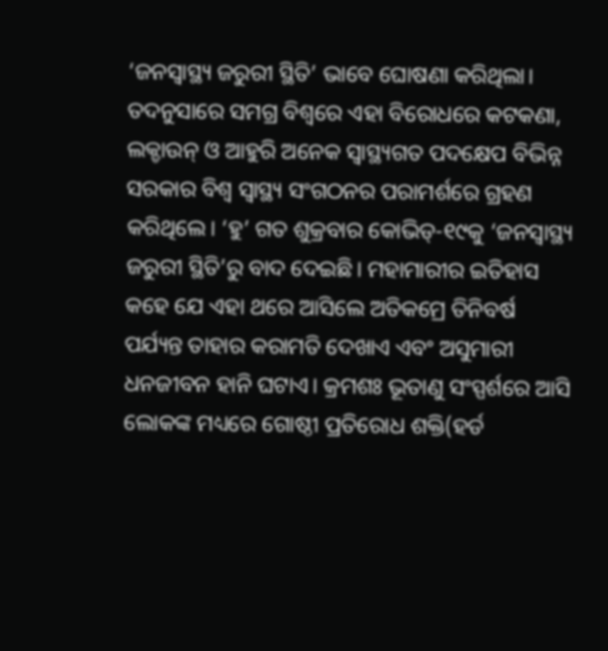‘ଜନସ୍ୱାସ୍ଥ୍ୟ ଜରୁରୀ ସ୍ଥିତି’ ଭାବେ ଘୋଷଣା କରିଥିଲା। ତଦନୁସାରେ ସମଗ୍ର ବିଶ୍ୱରେ ଏହା ବିରୋଧରେ କଟକଣା, ଲକ୍ଡାଉନ୍ ଓ ଆହୁରି ଅନେକ ସ୍ୱାସ୍ଥ୍ୟଗତ ପଦକ୍ଷେପ ବିଭିନ୍ନ ସରକାର ବିଶ୍ୱ ସ୍ୱାସ୍ଥ୍ୟ ସଂଗଠନର ପରାମର୍ଶରେ ଗ୍ରହଣ କରିଥିଲେ। ‘ହୁ’ ଗତ ଶୁକ୍ରବାର କୋଭିଡ୍-୧୯କୁ ‘ଜନସ୍ୱାସ୍ଥ୍ୟ ଜରୁରୀ ସ୍ଥିତି’ରୁ ବାଦ ଦେଇଛି। ମହାମାରୀର ଇତିହାସ କହେ ଯେ ଏହା ଥରେ ଆସିଲେ ଅତିକମ୍ରେ ତିନିବର୍ଷ ପର୍ଯ୍ୟନ୍ତ ତାହାର କରାମତି ଦେଖାଏ ଏବଂ ଅସୁମାରୀ ଧନଜୀବନ ହାନି ଘଟାଏ। କ୍ରମଶଃ ଭୂତାଣୁ ସଂସ୍ପର୍ଶରେ ଆସି ଲୋକଙ୍କ ମଧ୍ୟରେ ଗୋଷ୍ଠୀ ପ୍ରତିରୋଧ ଶକ୍ତି(ହର୍ଡ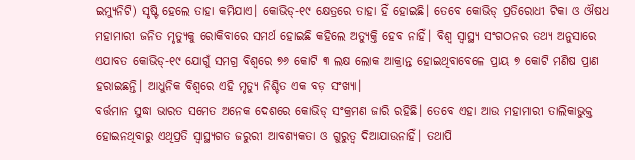ଇମ୍ୟୁନିଟି) ସୃଷ୍ଟି ହେଲେ ତାହା କମିଯାଏ। କୋଭିଡ୍-୧୯ କ୍ଷେତ୍ରରେ ତାହା ହିଁ ହୋଇଛି। ତେବେ କୋଭିଡ୍ ପ୍ରତିରୋଧୀ ଟିକା ଓ ଔଷଧ ମହାମାରୀ ଜନିତ ମୃତ୍ୟୁକୁ ରୋକିବାରେ ସମର୍ଥ ହୋଇଛି କହିଲେ ଅତ୍ୟୁକ୍ତି ହେବ ନାହିଁ। ବିଶ୍ୱ ସ୍ୱାସ୍ଥ୍ୟ ସଂଗଠନର ତଥ୍ୟ ଅନୁସାରେ ଏଯାବତ କୋଭିଡ୍-୧୯ ଯୋଗୁଁ ସମଗ୍ର ବିଶ୍ୱରେ ୭୬ କୋଟି ୩ ଲକ୍ଷ ଲୋକ ଆକ୍ରାନ୍ତ ହୋଇଥିବାବେଳେ ପ୍ରାୟ ୭ କୋଟି ମଣିଷ ପ୍ରାଣ ହରାଇଛନ୍ତି। ଆଧୁନିକ ବିଶ୍ୱରେ ଏହି ମୃତ୍ୟୁ ନିଶ୍ଚିତ ଏକ ବଡ଼ ସଂଖ୍ୟା।
ବର୍ତ୍ତମାନ ସୁଦ୍ଧା ଭାରତ ସମେତ ଅନେକ ଦେଶରେ କୋଭିଡ୍ ସଂକ୍ରମଣ ଜାରି ରହିଛି। ତେବେ ଏହା ଆଉ ମହାମାରୀ ତାଲିକାଭୁକ୍ତ ହୋଇନଥିବାରୁ ଏଥିପ୍ରତି ସ୍ୱାସ୍ଥ୍ୟଗତ ଜରୁରୀ ଆବଶ୍ୟକତା ଓ ଗୁରୁତ୍ୱ ଦିଆଯାଉନାହିଁ। ତଥାପି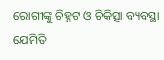ରୋଗୀଙ୍କୁ ଚିହ୍ନଟ ଓ ଚିକିତ୍ସା ବ୍ୟବସ୍ଥା ଯେମିତି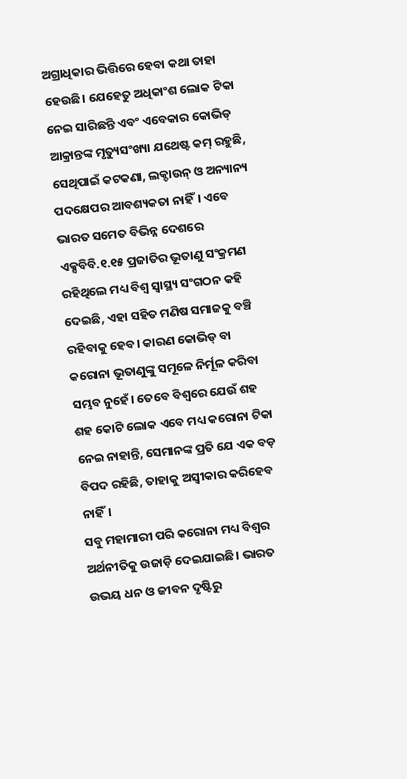ଅଗ୍ରାଧିକାର ଭିତ୍ତିରେ ହେବା କଥା ତାହା ହେଉଛି। ଯେହେତୁ ଅଧିକାଂଶ ଲୋକ ଟିକା ନେଇ ସାରିଛନ୍ତି ଏବଂ ଏବେକାର କୋଭିଡ୍ ଆକ୍ରାନ୍ତଙ୍କ ମୃତ୍ୟୁସଂଖ୍ୟା ଯଥେଷ୍ଟ କମ୍ ରହୁଛି, ସେଥିପାଇଁ କଟକଣା, ଲକ୍ଡାଉନ୍ ଓ ଅନ୍ୟାନ୍ୟ ପଦକ୍ଷେପର ଆବଶ୍ୟକତା ନାହିଁ। ଏବେ ଭାରତ ସମେତ ବିଭିନ୍ନ ଦେଶରେ ଏକ୍ସବିବି.୧.୧୫ ପ୍ରଜାତିର ଭୂତାଣୁ ସଂକ୍ରମଣ ରହିଥିଲେ ମଧ୍ୟ ବିଶ୍ୱ ସ୍ୱାସ୍ଥ୍ୟ ସଂଗଠନ କହି ଦେଇଛି, ଏହା ସହିତ ମଣିଷ ସମାଜକୁ ବଞ୍ଚି ରହିବାକୁ ହେବ। କାରଣ କୋଭିଡ୍ ବା କରୋନା ଭୂତାଣୁଙ୍କୁ ସମୂଳେ ନିର୍ମୂଳ କରିବା ସମ୍ଭବ ନୁହେଁ। ତେବେ ବିଶ୍ୱରେ ଯେଉଁ ଶହ ଶହ କୋଟି ଲୋକ ଏବେ ମଧ୍ୟ କରୋନା ଟିକା ନେଇ ନାହାନ୍ତି, ସେମାନଙ୍କ ପ୍ରତି ଯେ ଏକ ବଡ଼ ବିପଦ ରହିଛି, ତାହାକୁ ଅସ୍ୱୀକାର କରିହେବ ନାହିଁ।
ସବୁ ମହାମାରୀ ପରି କରୋନା ମଧ୍ୟ ବିଶ୍ୱର ଅର୍ଥନୀତିକୁ ଉଜାଡ଼ି ଦେଇଯାଇଛି। ଭାରତ ଉଭୟ ଧନ ଓ ଜୀବନ ଦୃଷ୍ଟିରୁ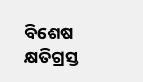ବିଶେଷ କ୍ଷତିଗ୍ରସ୍ତ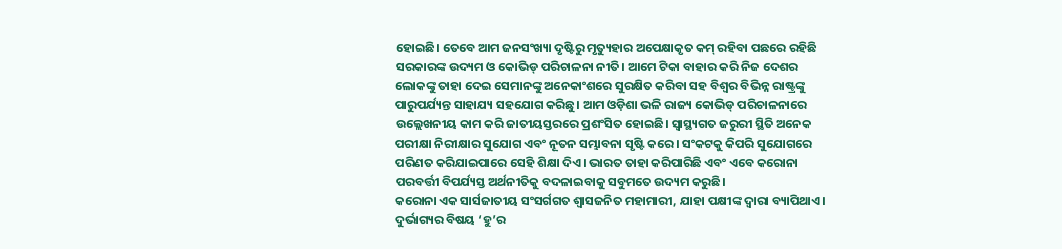ହୋଇଛି। ତେବେ ଆମ ଜନସଂଖ୍ୟା ଦୃଷ୍ଟିରୁ ମୃତ୍ୟୁହାର ଅପେକ୍ଷାକୃତ କମ୍ ରହିବା ପଛରେ ରହିଛି ସରକାରଙ୍କ ଉଦ୍ୟମ ଓ କୋଭିଡ୍ ପରିଚାଳନା ନୀତି। ଆମେ ଟିକା ବାହାର କରି ନିଜ ଦେଶର ଲୋକଙ୍କୁ ତାହା ଦେଇ ସେମାନଙ୍କୁ ଅନେକାଂଶରେ ସୁରକ୍ଷିତ କରିବା ସହ ବିଶ୍ୱର ବିଭିନ୍ନ ରାଷ୍ଟ୍ରଙ୍କୁ ପାରୁପର୍ଯ୍ୟନ୍ତ ସାହାଯ୍ୟ ସହଯୋଗ କରିଛୁ। ଆମ ଓଡ଼ିଶା ଭଳି ରାଜ୍ୟ କୋଭିଡ୍ ପରିଚାଳନାରେ ଉଲ୍ଲେଖନୀୟ କାମ କରି ଜାତୀୟସ୍ତରରେ ପ୍ରଶଂସିତ ହୋଇଛି। ସ୍ୱାସ୍ଥ୍ୟଗତ ଜରୁରୀ ସ୍ଥିତି ଅନେକ ପରୀକ୍ଷା ନିରୀକ୍ଷାର ସୁଯୋଗ ଏବଂ ନୂତନ ସମ୍ଭାବନା ସୃଷ୍ଟି କରେ। ସଂକଟକୁ କିପରି ସୁଯୋଗରେ ପରିଣତ କରିଯାଇପାରେ ସେହି ଶିକ୍ଷା ଦିଏ। ଭାରତ ତାହା କରିପାରିଛି ଏବଂ ଏବେ କରୋନା ପରବର୍ତ୍ତୀ ବିପର୍ଯ୍ୟସ୍ତ ଅର୍ଥନୀତିକୁ ବଦଳାଇବାକୁ ସବୁମତେ ଉଦ୍ୟମ କରୁଛି।
କରୋନା ଏକ ସାର୍ସଜାତୀୟ ସଂସର୍ଗଗତ ଶ୍ୱାସଜନିତ ମହାମାରୀ, ଯାହା ପକ୍ଷୀଙ୍କ ଦ୍ୱାରା ବ୍ୟାପିଥାଏ। ଦୁର୍ଭାଗ୍ୟର ବିଷୟ ‘ହୁ’ର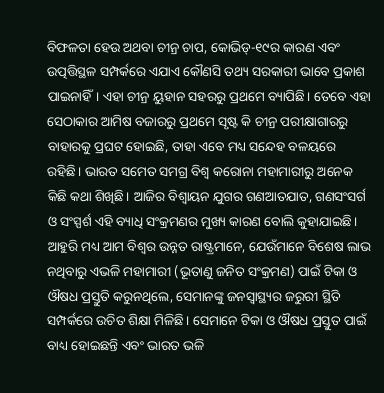ବିଫଳତା ହେଉ ଅଥବା ଚୀନ୍ର ଚାପ, କୋଭିଡ୍-୧୯ର କାରଣ ଏବଂ ଉତ୍ପତ୍ତିସ୍ଥଳ ସମ୍ପର୍କରେ ଏଯାଏ କୌଣସି ତଥ୍ୟ ସରକାରୀ ଭାବେ ପ୍ରକାଶ ପାଇନାହିଁ। ଏହା ଚୀନ୍ର ୟୁହାନ ସହରରୁ ପ୍ରଥମେ ବ୍ୟାପିଛି। ତେବେ ଏହା ସେଠାକାର ଆମିଷ ବଜାରରୁ ପ୍ରଥମେ ସୃଷ୍ଟ କି ଚୀନ୍ର ପରୀକ୍ଷାଗାରରୁ ବାହାରକୁ ପ୍ରଘଟ ହୋଇଛି, ତାହା ଏବେ ମଧ୍ୟ ସନ୍ଦେହ ବଳୟରେ ରହିଛି। ଭାରତ ସମେତ ସମଗ୍ର ବିଶ୍ୱ କରୋନା ମହାମାରୀରୁ ଅନେକ କିଛି କଥା ଶିଖିଛି। ଆଜିର ବିଶ୍ୱାୟନ ଯୁଗର ଗଣଆତଯାତ, ଗଣସଂସର୍ଗ ଓ ସଂସ୍ପର୍ଶ ଏହି ବ୍ୟାଧି ସଂକ୍ରମଣର ମୁଖ୍ୟ କାରଣ ବୋଲି କୁହାଯାଇଛି। ଆହୁରି ମଧ୍ୟ ଆମ ବିଶ୍ୱର ଉନ୍ନତ ରାଷ୍ଟ୍ରମାନେ, ଯେଉଁମାନେ ବିଶେଷ ଲାଭ ନଥିବାରୁ ଏଭଳି ମହାମାରୀ (ଭୂତାଣୁ ଜନିତ ସଂକ୍ରମଣ) ପାଇଁ ଟିକା ଓ ଔଷଧ ପ୍ରସ୍ତୁତି କରୁନଥିଲେ, ସେମାନଙ୍କୁ ଜନସ୍ୱାସ୍ଥ୍ୟର ଜରୁରୀ ସ୍ଥିତି ସମ୍ପର୍କରେ ଉଚିତ ଶିକ୍ଷା ମିଳିଛି। ସେମାନେ ଟିକା ଓ ଔଷଧ ପ୍ରସ୍ତୁତ ପାଇଁ ବାଧ୍ୟ ହୋଇଛନ୍ତି ଏବଂ ଭାରତ ଭଳି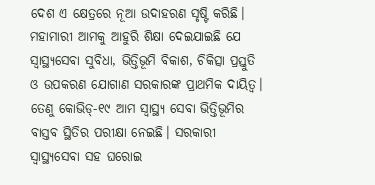ଦେଶ ଏ କ୍ଷେତ୍ରରେ ନୂଆ ଉଦାହରଣ ସୃଷ୍ଟି କରିଛି।
ମହାମାରୀ ଆମକୁ ଆହୁରି ଶିକ୍ଷା ଦେଇଯାଇଛି ଯେ ସ୍ୱାସ୍ଥ୍ୟସେବା ସୁବିଧା, ଭିତ୍ତିଭୂମି ବିକାଶ, ଚିକିତ୍ସା ପ୍ରସ୍ତୁତି ଓ ଉପକରଣ ଯୋଗାଣ ସରକାରଙ୍କ ପ୍ରାଥମିକ ଦାୟିତ୍ୱ। ତେଣୁ କୋଭିଡ୍-୧୯ ଆମ ସ୍ୱାସ୍ଥ୍ୟ ସେବା ଭିତ୍ତିଭୂମିର ବାସ୍ତବ ସ୍ଥିତିର ପରୀକ୍ଷା ନେଇଛି। ସରକାରୀ ସ୍ୱାସ୍ଥ୍ୟସେବା ସହ ଘରୋଇ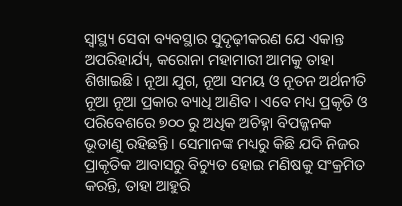ସ୍ୱାସ୍ଥ୍ୟ ସେବା ବ୍ୟବସ୍ଥାର ସୁଦୃଢ଼ୀକରଣ ଯେ ଏକାନ୍ତ ଅପରିହାର୍ଯ୍ୟ, କରୋନା ମହାମାରୀ ଆମକୁ ତାହା ଶିଖାଇଛି। ନୂଆ ଯୁଗ, ନୂଆ ସମୟ ଓ ନୂତନ ଅର୍ଥନୀତି ନୂଆ ନୂଆ ପ୍ରକାର ବ୍ୟାଧି ଆଣିବ। ଏବେ ମଧ୍ୟ ପ୍ରକୃତି ଓ ପରିବେଶରେ ୭୦୦ ରୁ ଅଧିକ ଅଚିହ୍ନା ବିପଜ୍ଜନକ ଭୂତାଣୁ ରହିଛନ୍ତି। ସେମାନଙ୍କ ମଧ୍ୟରୁ କିଛି ଯଦି ନିଜର ପ୍ରାକୃତିକ ଆବାସରୁ ବିଚ୍ୟୁତ ହୋଇ ମଣିଷକୁ ସଂକ୍ରମିତ କରନ୍ତି, ତାହା ଆହୁରି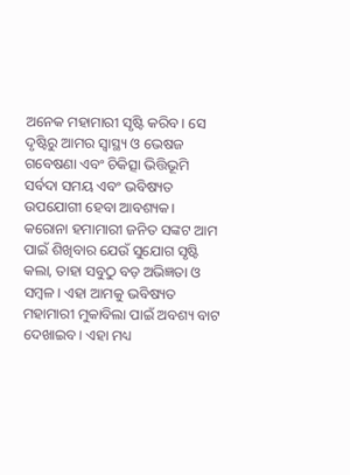ଅନେକ ମହାମାରୀ ସୃଷ୍ଟି କରିବ। ସେ ଦୃଷ୍ଟିରୁ ଆମର ସ୍ୱାସ୍ଥ୍ୟ ଓ ଭେଷଜ ଗବେଷଣା ଏବଂ ଚିକିତ୍ସା ଭିତ୍ତିଭୂମି ସର୍ବଦା ସମୟ ଏବଂ ଭବିଷ୍ୟତ ଉପଯୋଗୀ ହେବା ଆବଶ୍ୟକ।
କରୋନା ହମାମାରୀ ଜନିତ ସଙ୍କଟ ଆମ ପାଇଁ ଶିଖିବାର ଯେଉଁ ସୁଯୋଗ ସୃଷ୍ଟି କଲା, ତାହା ସବୁଠୁ ବଡ଼ ଅଭିଜ୍ଞତା ଓ ସମ୍ବଳ। ଏହା ଆମକୁ ଭବିଷ୍ୟତ ମହାମାରୀ ମୁକାବିଲା ପାଇଁ ଅବଶ୍ୟ ବାଟ ଦେଖାଇବ। ଏହା ମଧ୍ୟ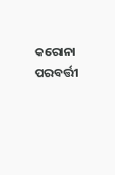କରୋନା ପରବର୍ତ୍ତୀ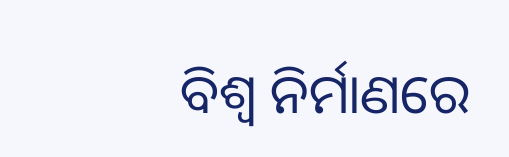ବିଶ୍ୱ ନିର୍ମାଣରେ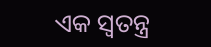ଏକ ସ୍ୱତନ୍ତ୍ର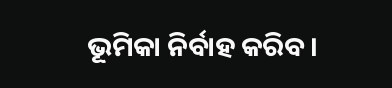ଭୂମିକା ନିର୍ବାହ କରିବ।